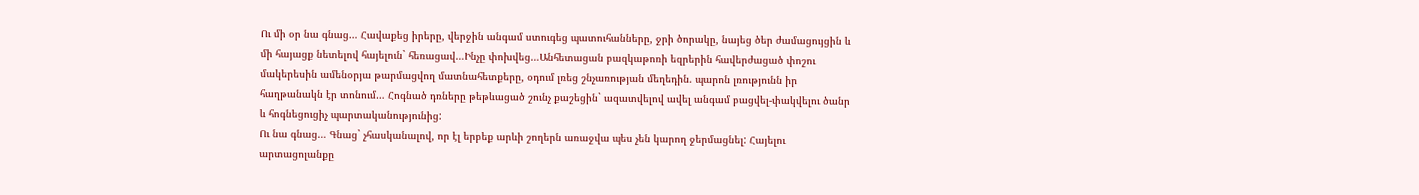Ու մի օր նա գնաց… Հավաքեց իրերը, վերջին անգամ ստուգեց պատուհանները, ջրի ծորակը, նայեց ծեր ժամացույցին և մի հայացք նետելով հայելուն` հեռացավ…Ինչը փոխվեց…Անհետացան բազկաթոռի եզրերին հավերժացած փոշու մակերեսին ամենօրյա թարմացվող մատնահետքերը, օդում լռեց շնչառության մեղեդին. պարոն լռությունն իր հաղթանակն էր տոնում… Հոգնած դռները թեթևացած շունչ քաշեցին` ազատվելով ավել անգամ բացվել-փակվելու ծանր և հոգնեցուցիչ պարտականությունից:
Ու նա գնաց… Գնաց` չհասկանալով, որ էլ երբեք արևի շողերն առաջվա պես չեն կարող ջերմացնել: Հայելու արտացոլանքը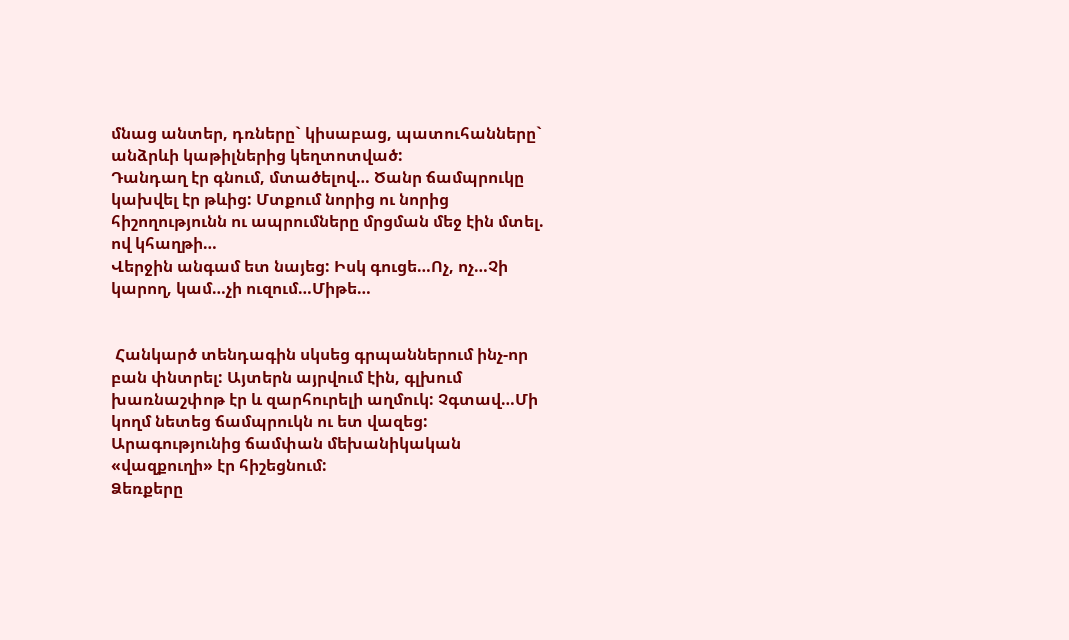մնաց անտեր, դռները` կիսաբաց, պատուհանները` անձրևի կաթիլներից կեղտոտված:
Դանդաղ էր գնում, մտածելով… Ծանր ճամպրուկը կախվել էր թևից: Մտքում նորից ու նորից հիշողությունն ու ապրումները մրցման մեջ էին մտել. ով կհաղթի…
Վերջին անգամ ետ նայեց: Իսկ գուցե…Ոչ, ոչ…Չի կարող, կամ…չի ուզում…Միթե…


 Հանկարծ տենդագին սկսեց գրպաններում ինչ-որ բան փնտրել: Այտերն այրվում էին, գլխում խառնաշփոթ էր և զարհուրելի աղմուկ: Չգտավ…Մի կողմ նետեց ճամպրուկն ու ետ վազեց: Արագությունից ճամփան մեխանիկական «վազքուղի» էր հիշեցնում:
Ձեռքերը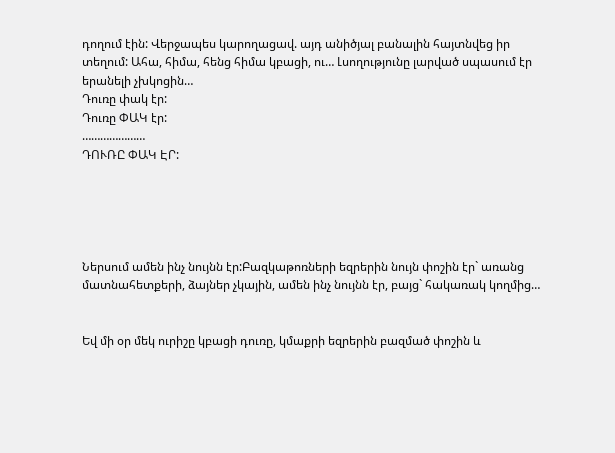դողում էին: Վերջապես կարողացավ. այդ անիծյալ բանալին հայտնվեց իր տեղում: Ահա, հիմա, հենց հիմա կբացի, ու… Լսողությունը լարված սպասում էր երանելի չխկոցին…
Դուռը փակ էր:
Դուռը ՓԱԿ էր:
…………………
ԴՈՒՌԸ ՓԱԿ ԷՐ:





Ներսում ամեն ինչ նույնն էր:Բազկաթոռների եզրերին նույն փոշին էր` առանց մատնահետքերի, ձայներ չկային, ամեն ինչ նույնն էր, բայց` հակառակ կողմից…


Եվ մի օր մեկ ուրիշը կբացի դուռը, կմաքրի եզրերին բազմած փոշին և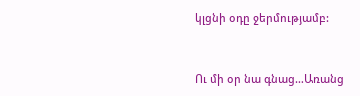կլցնի օդը ջերմությամբ:


Ու մի օր նա գնաց…Առանց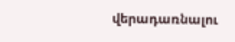վերադառնալու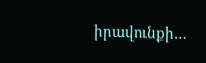իրավունքի…